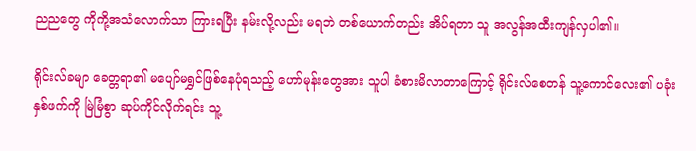ညညတွေ ကိုကို့အသံလောက်သာ ကြားရပြီး နမ်းလို့လည်း မရဘဲ တစ်ယောက်တည်း အိပ်ရတာ သူ အလွန်အထီးကျန်လှပါ၏။

ရိုင်းလ်ခမျာ ခေတ္တရာ၏ မပျော်မရွှင်ဖြစ်နေပုံရသည့် ဟော်မုန်းတွေအား သူပါ ခံစားမိလာတာကြောင့် ရိုင်းလ်စေတန် သူ့ကောင်လေး၏ ပခုံးနှစ်ဖက်ကို မြဲမြံစွာ ဆုပ်ကိုင်လိုက်ရင်း သူ့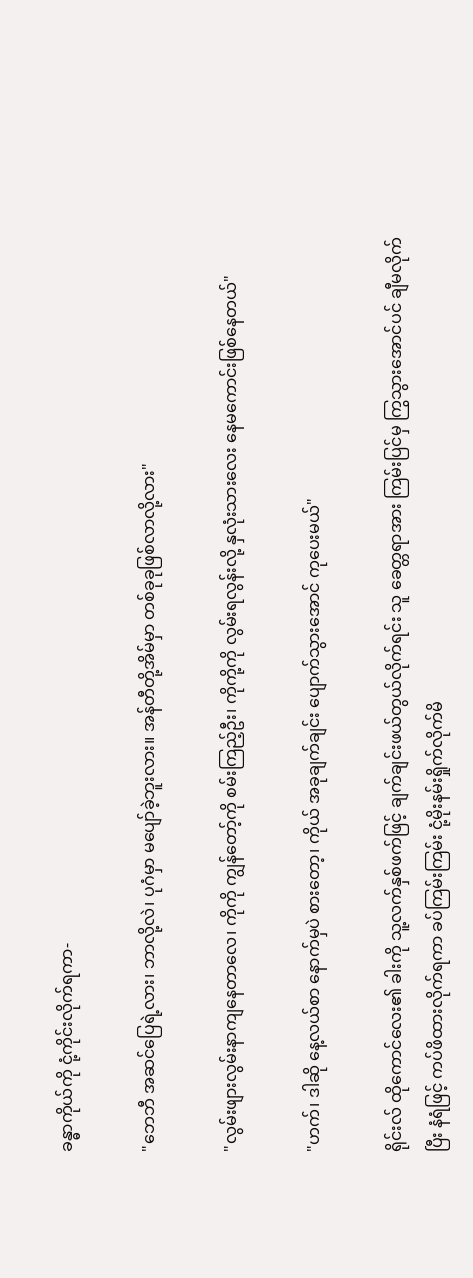ခန္ဓာကိုယ်ကို ငုံ့ကိုင်းလိုက်ရကာ-

"ဘေဘီ အဆင်ပြေရဲ့လား၊ ဘာလို့လဲ၊ ပုဂံမှာ မပျော်ခဲ့ဘူးလား။ အန်တီတို့အိမ်မှာ တစ်ခုခုဖြစ်လာလို့လား"

"လွမ်းဖျားလွမ်းနာကျနေတာလေ၊ ကိုကို ကျွန်တော့်ကို စမ်းကြည့်ဦး၊ ကိုကို့ကို လွမ်းရလွန်းလို့ နှလုံးသားလေး နေမကောင်းဖြစ်နေတယ်"

"ဟက်၊ ဒါဆို နေ့လယ်စာ နောက်မှပဲ စားတော့၊ ကိုယ် အခုချက်ချင်း ပျောက်သွားအောင် ကုပေးမယ်"

ရိုင်းလ် ထိုကောင်လေး၏ ခါးကို သူ့လက်နှစ်ဖက်ဖြင့် ချက်ချင်းဖယ်တွယ်လိုက်ရင်း သူ ခေတ္တရာအား ကြမ်းပြင်မှ ကြွသွားအောင်ပင် ချီမလိုက်ပြီး နံရံဖြင့် ကပ်ဖိထားလိုက်ရကာ ခပ်ကြမ်းကြမ်း ငုံ့မိုးနမ်းရှိုက်လိုက်မိ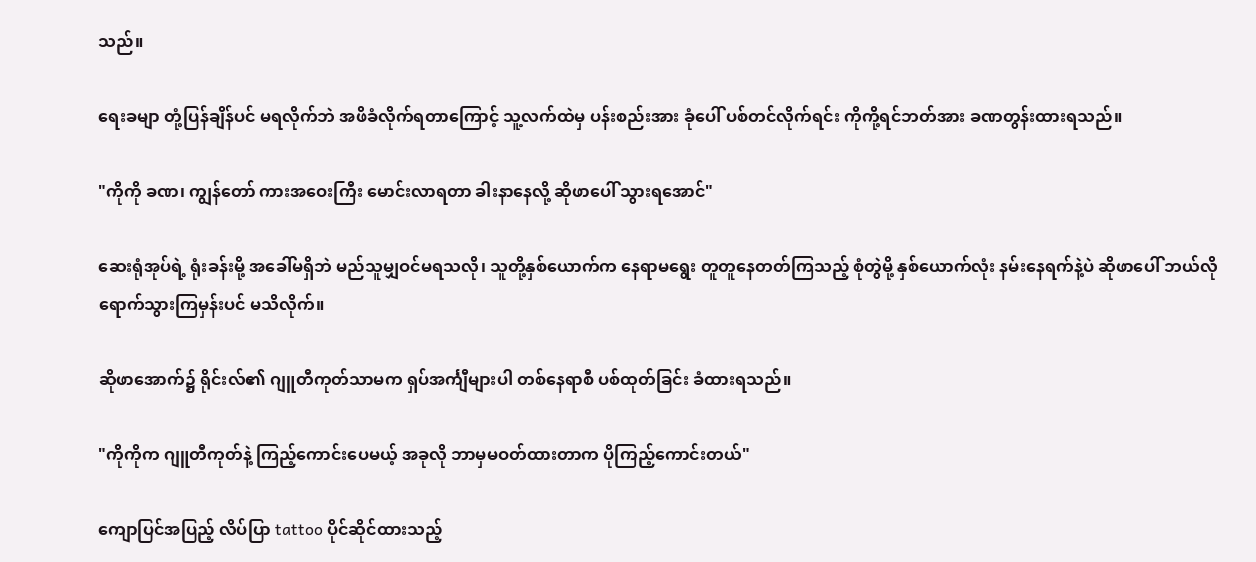သည်။

ရေးခမျာ တုံ့ပြန်ချိန်ပင် မရလိုက်ဘဲ အဖိခံလိုက်ရတာကြောင့် သူ့လက်ထဲမှ ပန်းစည်းအား ခုံပေါ် ပစ်တင်လိုက်ရင်း ကိုကို့ရင်ဘတ်အား ခဏတွန်းထားရသည်။

"ကိုကို ခဏ၊ ကျွန်တော် ကားအဝေးကြီး မောင်းလာရတာ ခါးနာနေလို့ ဆိုဖာပေါ် သွားရအောင်"

ဆေးရုံအုပ်ရဲ့ ရုံးခန်းမို့ အခေါ်မရှိဘဲ မည်သူမျှဝင်မရသလို၊ သူတို့နှစ်ယောက်က နေရာမရွေး တူတူနေတတ်ကြသည့် စုံတွဲမို့ နှစ်ယောက်လုံး နမ်းနေရက်နဲ့ပဲ ဆိုဖာပေါ် ဘယ်လိုရောက်သွားကြမှန်းပင် မသိလိုက်။

ဆိုဖာအောက်၌ ရိုင်းလ်၏ ဂျူတီကုတ်သာမက ရှပ်အင်္ကျီများပါ တစ်နေရာစီ ပစ်ထုတ်ခြင်း ခံထားရသည်။

"ကိုကိုက ဂျူတီကုတ်နဲ့ ကြည့်ကောင်းပေမယ့် အခုလို ဘာမှမဝတ်ထားတာက ပိုကြည့်ကောင်းတယ်"

ကျောပြင်အပြည့် လိပ်ပြာ tattoo ပိုင်ဆိုင်ထားသည့်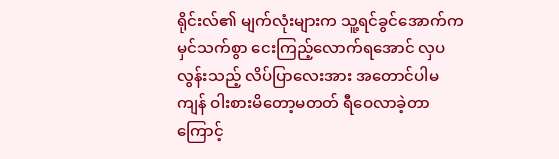ရိုင်းလ်၏ မျက်လုံးများက သူ့ရင်ခွင်အောက်က မှင်သက်စွာ ငေးကြည့်လောက်ရအောင် လှပလွန်းသည့် လိပ်ပြာလေးအား အတောင်ပါမကျန် ဝါးစားမိတော့မတတ် ရီဝေလာခဲ့တာကြောင့်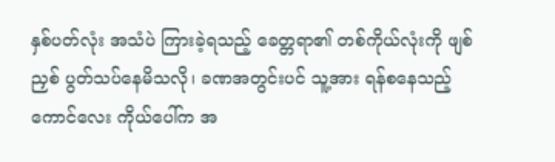နှစ်ပတ်လုံး အသံပဲ ကြားခဲ့ရသည့် ခေတ္တရာ၏ တစ်ကိုယ်လုံးကို ဖျစ်ညှစ် ပွတ်သပ်နေမိသလို၊ ခဏအတွင်းပင် သူ့အား ရန်စနေသည့် ကောင်လေး ကိုယ်ပေါ်က အ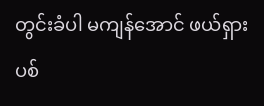တွင်းခံပါ မကျန်အောင် ဖယ်ရှားပစ်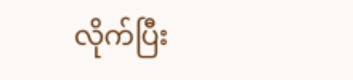လိုက်ပြီး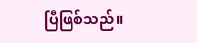ပြီဖြစ်သည်။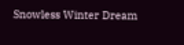Snowless Winter Dream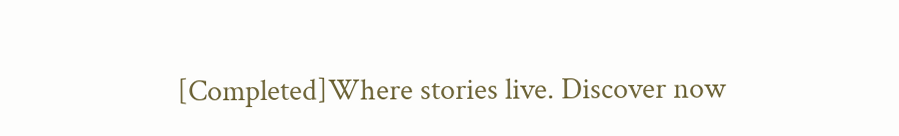[Completed]Where stories live. Discover now